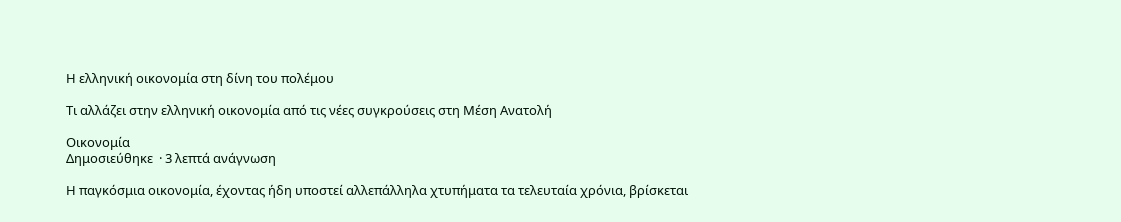Η ελληνική οικονομία στη δίνη του πολέμου

Τι αλλάζει στην ελληνική οικονομία από τις νέες συγκρούσεις στη Μέση Ανατολή

Οικονομία
Δημοσιεύθηκε  · 3 λεπτά ανάγνωση

Η παγκόσμια οικονομία, έχοντας ήδη υποστεί αλλεπάλληλα χτυπήματα τα τελευταία χρόνια, βρίσκεται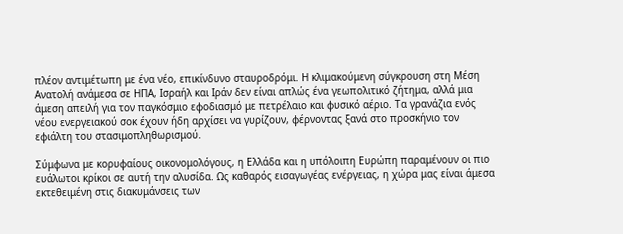πλέον αντιμέτωπη με ένα νέο, επικίνδυνο σταυροδρόμι. Η κλιμακούμενη σύγκρουση στη Μέση Ανατολή ανάμεσα σε ΗΠΑ, Ισραήλ και Ιράν δεν είναι απλώς ένα γεωπολιτικό ζήτημα, αλλά μια άμεση απειλή για τον παγκόσμιο εφοδιασμό με πετρέλαιο και φυσικό αέριο. Τα γρανάζια ενός νέου ενεργειακού σοκ έχουν ήδη αρχίσει να γυρίζουν, φέρνοντας ξανά στο προσκήνιο τον εφιάλτη του στασιμοπληθωρισμού.

Σύμφωνα με κορυφαίους οικονομολόγους, η Ελλάδα και η υπόλοιπη Ευρώπη παραμένουν οι πιο ευάλωτοι κρίκοι σε αυτή την αλυσίδα. Ως καθαρός εισαγωγέας ενέργειας, η χώρα μας είναι άμεσα εκτεθειμένη στις διακυμάνσεις των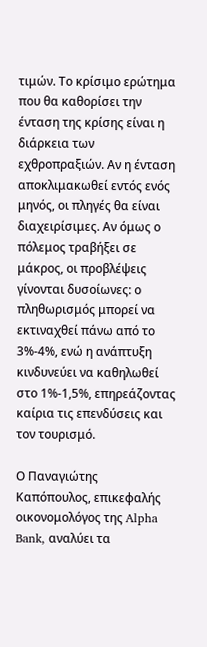τιμών. Το κρίσιμο ερώτημα που θα καθορίσει την ένταση της κρίσης είναι η διάρκεια των εχθροπραξιών. Αν η ένταση αποκλιμακωθεί εντός ενός μηνός, οι πληγές θα είναι διαχειρίσιμες. Αν όμως ο πόλεμος τραβήξει σε μάκρος, οι προβλέψεις γίνονται δυσοίωνες: ο πληθωρισμός μπορεί να εκτιναχθεί πάνω από το 3%-4%, ενώ η ανάπτυξη κινδυνεύει να καθηλωθεί στο 1%-1,5%, επηρεάζοντας καίρια τις επενδύσεις και τον τουρισμό.

Ο Παναγιώτης Καπόπουλος, επικεφαλής οικονομολόγος της Alpha Bank, αναλύει τα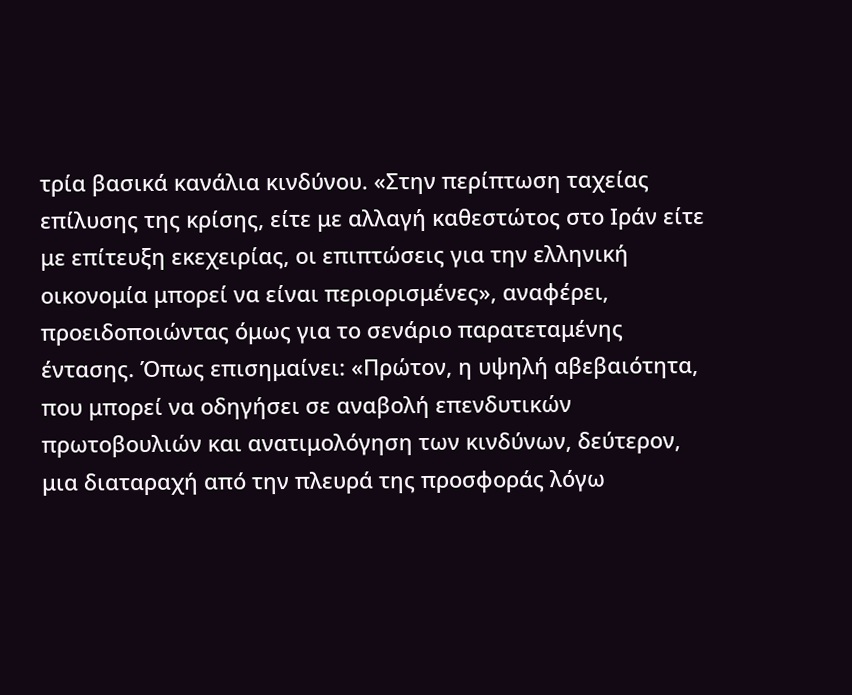τρία βασικά κανάλια κινδύνου. «Στην περίπτωση ταχείας επίλυσης της κρίσης, είτε με αλλαγή καθεστώτος στο Ιράν είτε με επίτευξη εκεχειρίας, οι επιπτώσεις για την ελληνική οικονομία μπορεί να είναι περιορισμένες», αναφέρει, προειδοποιώντας όμως για το σενάριο παρατεταμένης έντασης. Όπως επισημαίνει: «Πρώτον, η υψηλή αβεβαιότητα, που μπορεί να οδηγήσει σε αναβολή επενδυτικών πρωτοβουλιών και ανατιμολόγηση των κινδύνων, δεύτερον, μια διαταραχή από την πλευρά της προσφοράς λόγω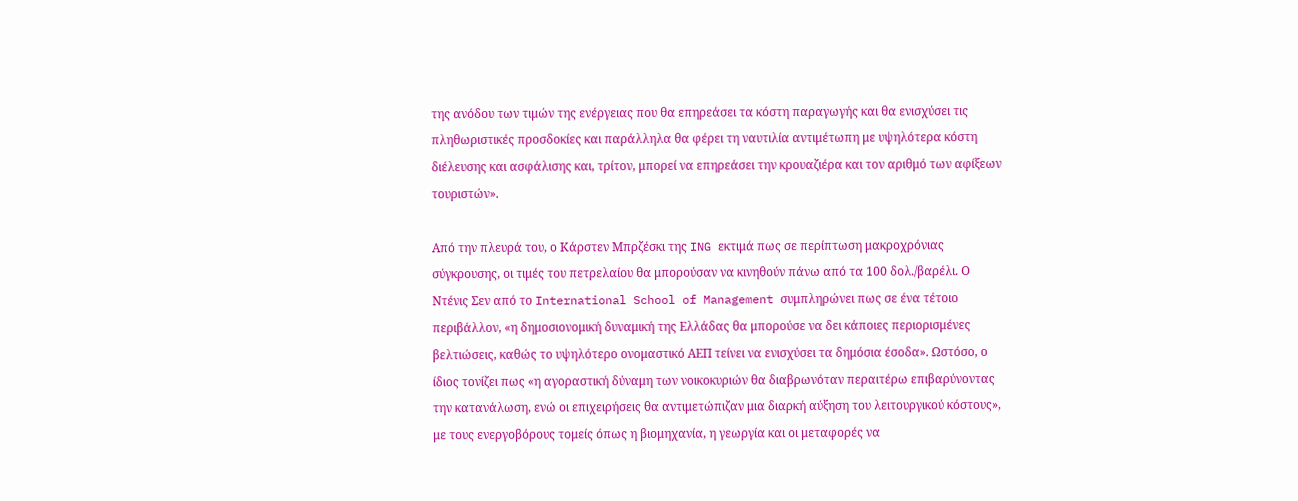της ανόδου των τιμών της ενέργειας που θα επηρεάσει τα κόστη παραγωγής και θα ενισχύσει τις πληθωριστικές προσδοκίες και παράλληλα θα φέρει τη ναυτιλία αντιμέτωπη με υψηλότερα κόστη διέλευσης και ασφάλισης και, τρίτον, μπορεί να επηρεάσει την κρουαζιέρα και τον αριθμό των αφίξεων τουριστών».

Από την πλευρά του, ο Κάρστεν Μπρζέσκι της ING εκτιμά πως σε περίπτωση μακροχρόνιας σύγκρουσης, οι τιμές του πετρελαίου θα μπορούσαν να κινηθούν πάνω από τα 100 δολ./βαρέλι. Ο Ντένις Σεν από το International School of Management συμπληρώνει πως σε ένα τέτοιο περιβάλλον, «η δημοσιονομική δυναμική της Ελλάδας θα μπορούσε να δει κάποιες περιορισμένες βελτιώσεις, καθώς το υψηλότερο ονομαστικό ΑΕΠ τείνει να ενισχύσει τα δημόσια έσοδα». Ωστόσο, ο ίδιος τονίζει πως «η αγοραστική δύναμη των νοικοκυριών θα διαβρωνόταν περαιτέρω επιβαρύνοντας την κατανάλωση, ενώ οι επιχειρήσεις θα αντιμετώπιζαν μια διαρκή αύξηση του λειτουργικού κόστους», με τους ενεργοβόρους τομείς όπως η βιομηχανία, η γεωργία και οι μεταφορές να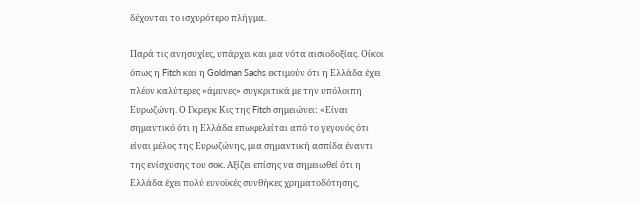δέχονται το ισχυρότερο πλήγμα.

Παρά τις ανησυχίες, υπάρχει και μια νότα αισιοδοξίας. Οίκοι όπως η Fitch και η Goldman Sachs εκτιμούν ότι η Ελλάδα έχει πλέον καλύτερες «άμυνες» συγκριτικά με την υπόλοιπη Ευρωζώνη. Ο Γκρεγκ Κις της Fitch σημειώνει: «Είναι σημαντικό ότι η Ελλάδα επωφελείται από το γεγονός ότι είναι μέλος της Ευρωζώνης, μια σημαντική ασπίδα έναντι της ενίσχυσης του σοκ. Αξίζει επίσης να σημειωθεί ότι η Ελλάδα έχει πολύ ευνοϊκές συνθήκες χρηματοδότησης,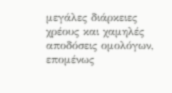μεγάλες διάρκειες χρέους και χαμηλές αποδόσεις ομολόγων, επομένως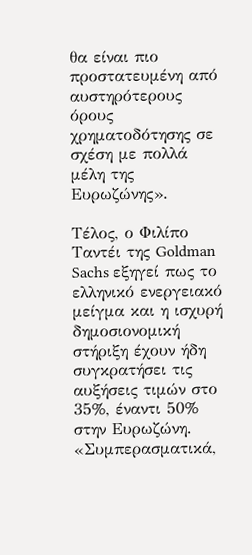θα είναι πιο προστατευμένη από αυστηρότερους όρους χρηματοδότησης σε σχέση με πολλά μέλη της Ευρωζώνης».

Τέλος, ο Φιλίπο Ταντέι της Goldman Sachs εξηγεί πως το ελληνικό ενεργειακό μείγμα και η ισχυρή δημοσιονομική στήριξη έχουν ήδη συγκρατήσει τις αυξήσεις τιμών στο 35%, έναντι 50% στην Ευρωζώνη. «Συμπερασματικά,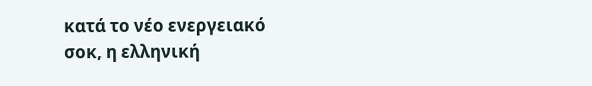κατά το νέο ενεργειακό σοκ, η ελληνική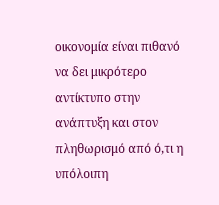οικονομία είναι πιθανό να δει μικρότερο αντίκτυπο στην ανάπτυξη και στον πληθωρισμό από ό,τι η υπόλοιπη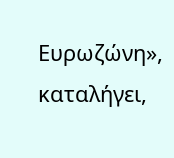Ευρωζώνη», καταλήγει,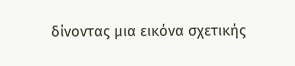δίνοντας μια εικόνα σχετικής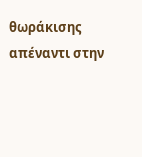θωράκισης απέναντι στην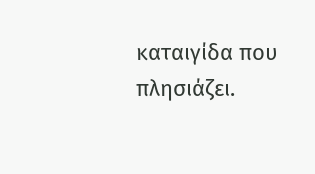καταιγίδα που πλησιάζει.